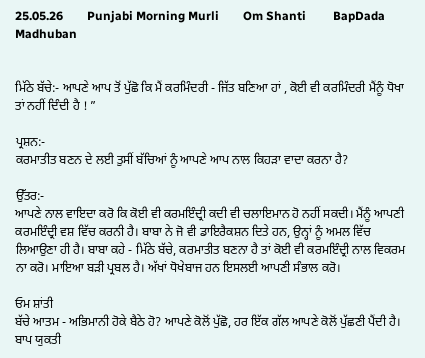25.05.26        Punjabi Morning Murli        Om Shanti         BapDada         Madhuban


ਮਿੱਠੇ ਬੱਚੇ:- ਆਪਣੇ ਆਪ ਤੋਂ ਪੁੱਛੋ ਕਿ ਮੈਂ ਕਰਮਿੰਦਰੀ - ਜਿੱਤ ਬਣਿਆ ਹਾਂ , ਕੋਈ ਵੀ ਕਰਮਿੰਦਰੀ ਮੈਂਨੂੰ ਧੋਖਾ ਤਾਂ ਨਹੀਂ ਦਿੰਦੀ ਹੈ ! ”

ਪ੍ਰਸ਼ਨ:-
ਕਰਮਾਤੀਤ ਬਣਨ ਦੇ ਲਈ ਤੁਸੀਂ ਬੱਚਿਆਂ ਨੂੰ ਆਪਣੇ ਆਪ ਨਾਲ ਕਿਹੜਾ ਵਾਦਾ ਕਰਨਾ ਹੈ?

ਉੱਤਰ:-
ਆਪਣੇ ਨਾਲ ਵਾਇਦਾ ਕਰੋ ਕਿ ਕੋਈ ਵੀ ਕਰਮਇੰਦ੍ਰੀ ਕਦੀ ਵੀ ਚਲਾਇਮਾਨ ਹੋ ਨਹੀਂ ਸਕਦੀ। ਮੈਂਨੂੰ ਆਪਣੀ ਕਰਮਇੰਦ੍ਰੀ ਵਸ਼ ਵਿੱਚ ਕਰਨੀ ਹੈ। ਬਾਬਾ ਨੇ ਜੋ ਵੀ ਡਾਇਰੈਕਸ਼ਨ ਦਿਤੇ ਹਨ, ਉਨ੍ਹਾਂ ਨੂੰ ਅਮਲ ਵਿੱਚ ਲਿਆਉਣਾ ਹੀ ਹੈ। ਬਾਬਾ ਕਹੇ - ਮਿੱਠੇ ਬੱਚੇ, ਕਰਮਾਤੀਤ ਬਣਨਾ ਹੈ ਤਾਂ ਕੋਈ ਵੀ ਕਰਮਇੰਦ੍ਰੀ ਨਾਲ ਵਿਕਰਮ ਨਾ ਕਰੋ। ਮਾਇਆ ਬੜੀ ਪ੍ਰਬਲ ਹੈ। ਅੱਖਾਂ ਧੋਖੇਬਾਜ ਹਨ ਇਸਲਈ ਆਪਣੀ ਸੰਭਾਲ ਕਰੋ।

ਓਮ ਸ਼ਾਂਤੀ
ਬੱਚੇ ਆਤਮ - ਅਭਿਮਾਨੀ ਹੋਕੇ ਬੈਠੇ ਹੋ? ਆਪਣੇ ਕੋਲੋਂ ਪੁੱਛੋ, ਹਰ ਇੱਕ ਗੱਲ ਆਪਣੇ ਕੋਲੋਂ ਪੁੱਛਣੀ ਪੈਂਦੀ ਹੈ। ਬਾਪ ਯੁਕਤੀ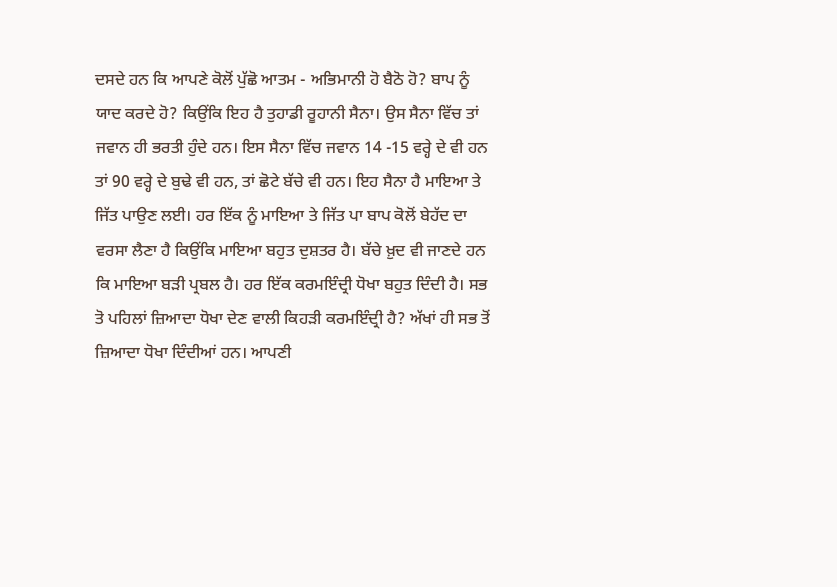ਦਸਦੇ ਹਨ ਕਿ ਆਪਣੇ ਕੋਲੋਂ ਪੁੱਛੋ ਆਤਮ - ਅਭਿਮਾਨੀ ਹੋ ਬੈਠੋ ਹੋ? ਬਾਪ ਨੂੰ ਯਾਦ ਕਰਦੇ ਹੋ? ਕਿਉਂਕਿ ਇਹ ਹੈ ਤੁਹਾਡੀ ਰੂਹਾਨੀ ਸੈਨਾ। ਉਸ ਸੈਨਾ ਵਿੱਚ ਤਾਂ ਜਵਾਨ ਹੀ ਭਰਤੀ ਹੁੰਦੇ ਹਨ। ਇਸ ਸੈਨਾ ਵਿੱਚ ਜਵਾਨ 14 -15 ਵਰ੍ਹੇ ਦੇ ਵੀ ਹਨ ਤਾਂ 90 ਵਰ੍ਹੇ ਦੇ ਬੁਢੇ ਵੀ ਹਨ, ਤਾਂ ਛੋਟੇ ਬੱਚੇ ਵੀ ਹਨ। ਇਹ ਸੈਨਾ ਹੈ ਮਾਇਆ ਤੇ ਜਿੱਤ ਪਾਉਣ ਲਈ। ਹਰ ਇੱਕ ਨੂੰ ਮਾਇਆ ਤੇ ਜਿੱਤ ਪਾ ਬਾਪ ਕੋਲੋਂ ਬੇਹੱਦ ਦਾ ਵਰਸਾ ਲੈਣਾ ਹੈ ਕਿਉਂਕਿ ਮਾਇਆ ਬਹੁਤ ਦੁਸ਼ਤਰ ਹੈ। ਬੱਚੇ ਖ਼ੁਦ ਵੀ ਜਾਣਦੇ ਹਨ ਕਿ ਮਾਇਆ ਬੜੀ ਪ੍ਰਬਲ ਹੈ। ਹਰ ਇੱਕ ਕਰਮਇੰਦ੍ਰੀ ਧੋਖਾ ਬਹੁਤ ਦਿੰਦੀ ਹੈ। ਸਭ ਤੋ ਪਹਿਲਾਂ ਜ਼ਿਆਦਾ ਧੋਖਾ ਦੇਣ ਵਾਲੀ ਕਿਹੜੀ ਕਰਮਇੰਦ੍ਰੀ ਹੈ? ਅੱਖਾਂ ਹੀ ਸਭ ਤੋਂ ਜ਼ਿਆਦਾ ਧੋਖਾ ਦਿੰਦੀਆਂ ਹਨ। ਆਪਣੀ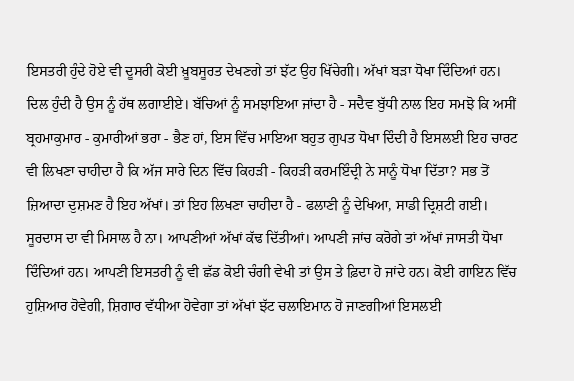ਇਸਤਰੀ ਹੁੰਦੇ ਹੋਏ ਵੀ ਦੂਸਰੀ ਕੋਈ ਖ਼ੂਬਸੂਰਤ ਦੇਖਣਗੇ ਤਾਂ ਝੱਟ ਉਹ ਖਿੱਚੇਗੀ। ਅੱਖਾਂ ਬੜਾ ਧੋਖਾ ਦਿੰਦਿਆਂ ਹਨ। ਦਿਲ ਹੁੰਦੀ ਹੈ ਉਸ ਨੂੰ ਹੱਥ ਲਗਾਈਏ। ਬੱਚਿਆਂ ਨੂੰ ਸਮਝਾਇਆ ਜਾਂਦਾ ਹੈ - ਸਦੈਵ ਬੁੱਧੀ ਨਾਲ ਇਹ ਸਮਝੋ ਕਿ ਅਸੀਂ ਬ੍ਰਹਮਾਕੁਮਾਰ - ਕੁਮਾਰੀਆਂ ਭਰਾ - ਭੈਣ ਹਾਂ, ਇਸ ਵਿੱਚ ਮਾਇਆ ਬਹੁਤ ਗੁਪਤ ਧੋਖਾ ਦਿੰਦੀ ਹੈ ਇਸਲਈ ਇਹ ਚਾਰਟ ਵੀ ਲਿਖਣਾ ਚਾਹੀਦਾ ਹੈ ਕਿ ਅੱਜ ਸਾਰੇ ਦਿਨ ਵਿੱਚ ਕਿਹੜੀ - ਕਿਹੜੀ ਕਰਮਇੰਦ੍ਰੀ ਨੇ ਸਾਨੂੰ ਧੋਖਾ ਦਿੱਤਾ? ਸਭ ਤੋਂ ਜ਼ਿਆਦਾ ਦੁਸ਼ਮਣ ਹੈ ਇਹ ਅੱਖਾਂ। ਤਾਂ ਇਹ ਲਿਖਣਾ ਚਾਹੀਦਾ ਹੈ - ਫਲਾਣੀ ਨੂੰ ਦੇਖਿਆ, ਸਾਡੀ ਦ੍ਰਿਸ਼ਟੀ ਗਈ। ਸੂਰਦਾਸ ਦਾ ਵੀ ਮਿਸਾਲ ਹੈ ਨਾ। ਆਪਣੀਆਂ ਅੱਖਾਂ ਕੱਢ ਦਿੱਤੀਆਂ। ਆਪਣੀ ਜਾਂਚ ਕਰੋਗੇ ਤਾਂ ਅੱਖਾਂ ਜਾਸਤੀ ਧੋਖਾ ਦਿੰਦਿਆਂ ਹਨ। ਆਪਣੀ ਇਸਤਰੀ ਨੂੰ ਵੀ ਛੱਡ ਕੋਈ ਚੰਗੀ ਵੇਖੀ ਤਾਂ ਉਸ ਤੇ ਫ਼ਿਦਾ ਹੋ ਜਾਂਦੇ ਹਨ। ਕੋਈ ਗਾਇਨ ਵਿੱਚ ਹੁਸ਼ਿਆਰ ਹੋਵੇਗੀ, ਸ਼ਿਗਾਰ ਵੱਧੀਆ ਹੋਵੇਗਾ ਤਾਂ ਅੱਖਾਂ ਝੱਟ ਚਲਾਇਮਾਨ ਹੋ ਜਾਣਗੀਆਂ ਇਸਲਈ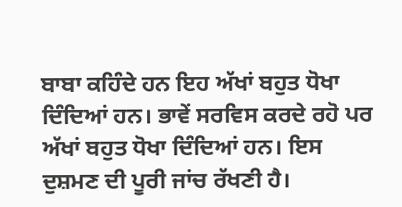ਬਾਬਾ ਕਹਿੰਦੇ ਹਨ ਇਹ ਅੱਖਾਂ ਬਹੁਤ ਧੋਖਾ ਦਿੰਦਿਆਂ ਹਨ। ਭਾਵੇਂ ਸਰਵਿਸ ਕਰਦੇ ਰਹੋ ਪਰ ਅੱਖਾਂ ਬਹੁਤ ਧੋਖਾ ਦਿੰਦਿਆਂ ਹਨ। ਇਸ ਦੁਸ਼ਮਣ ਦੀ ਪੂਰੀ ਜਾਂਚ ਰੱਖਣੀ ਹੈ।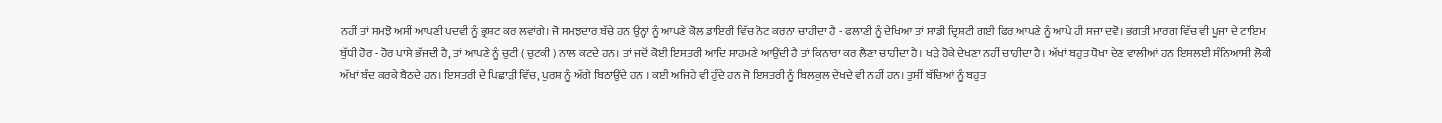ਨਹੀਂ ਤਾਂ ਸਮਝੋ ਅਸੀਂ ਆਪਣੀ ਪਦਵੀ ਨੂੰ ਭ੍ਰਸ਼ਟ ਕਰ ਲਵਾਂਗੇ। ਜੋ ਸਮਝਦਾਰ ਬੱਚੇ ਹਨ ਉਨ੍ਹਾਂ ਨੂੰ ਆਪਣੇ ਕੋਲ ਡਾਇਰੀ ਵਿੱਚ ਨੋਟ ਕਰਨਾ ਚਾਹੀਦਾ ਹੈ - ਫਲਾਣੀ ਨੂੰ ਦੇਖਿਆ ਤਾਂ ਸਾਡੀ ਦ੍ਰਿਸ਼ਟੀ ਗਈ ਫਿਰ ਆਪਣੇ ਨੂੰ ਆਪੇ ਹੀ ਸਜਾ ਦਵੋ। ਭਗਤੀ ਮਾਰਗ ਵਿੱਚ ਵੀ ਪੂਜਾ ਦੇ ਟਾਇਮ ਬੁੱਧੀ ਹੋਰ - ਹੋਰ ਪਾਸੇ ਭੱਜਦੀ ਹੈ, ਤਾਂ ਆਪਣੇ ਨੂੰ ਚੁਟੀ ( ਚੁਟਕੀ ) ਨਾਲ ਕਟਦੇ ਹਨ। ਤਾਂ ਜਦੋਂ ਕੋਈ ਇਸਤਰੀ ਆਦਿ ਸਾਹਮਣੇ ਆਉਂਦੀ ਹੈ ਤਾਂ ਕਿਨਾਰਾ ਕਰ ਲੈਣਾ ਚਾਹੀਦਾ ਹੈ। ਖੜੇ ਹੋਕੇ ਦੇਖਣਾ ਨਹੀਂ ਚਾਹੀਦਾ ਹੈ। ਅੱਖਾਂ ਬਹੁਤ ਧੋਖਾ ਦੇਣ ਵਾਲੀਆਂ ਹਨ ਇਸਲਈ ਸੰਨਿਆਸੀ ਲੋਕੀ ਅੱਖਾਂ ਬੰਦ ਕਰਕੇ ਬੈਠਦੇ ਹਨ। ਇਸਤਰੀ ਦੇ ਪਿਛਾੜੀ ਵਿੱਚ, ਪੁਰਸ਼ ਨੂੰ ਅੱਗੇ ਬਿਠਾਉਂਦੇ ਹਨ । ਕਈ ਅਜਿਹੇ ਵੀ ਹੁੰਦੇ ਹਨ ਜੋ ਇਸਤਰੀ ਨੂੰ ਬਿਲਕੁਲ ਦੇਖਦੇ ਵੀ ਨਹੀਂ ਹਨ। ਤੁਸੀਂ ਬੱਚਿਆਂ ਨੂੰ ਬਹੁਤ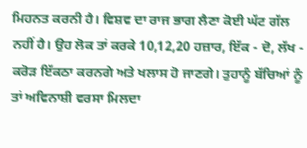ਮਿਹਨਤ ਕਰਨੀ ਹੈ। ਵਿਸ਼ਵ ਦਾ ਰਾਜ ਭਾਗ ਲੈਣਾ ਕੋਈ ਘੱਟ ਗੱਲ ਨਹੀਂ ਹੈ। ਉਹ ਲੋਕ ਤਾਂ ਕਰਕੇ 10,12,20 ਹਜ਼ਾਰ, ਇੱਕ - ਦੋ, ਲੱਖ - ਕਰੋਡ਼ ਇੱਕਠਾ ਕਰਨਗੇ ਅਤੇ ਖਲਾਸ ਹੋ ਜਾਣਗੇ। ਤੁਹਾਨੂੰ ਬੱਚਿਆਂ ਨੂੰ ਤਾਂ ਅਵਿਨਾਸ਼ੀ ਵਰਸਾ ਮਿਲਦਾ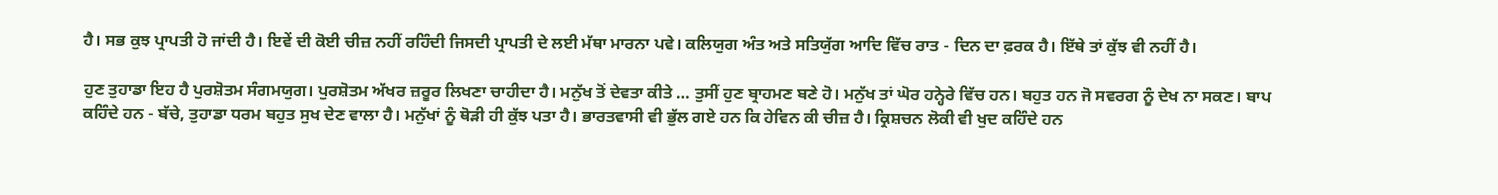ਹੈ। ਸਭ ਕੁਝ ਪ੍ਰਾਪਤੀ ਹੋ ਜਾਂਦੀ ਹੈ। ਇਵੇਂ ਦੀ ਕੋਈ ਚੀਜ਼ ਨਹੀਂ ਰਹਿੰਦੀ ਜਿਸਦੀ ਪ੍ਰਾਪਤੀ ਦੇ ਲਈ ਮੱਥਾ ਮਾਰਨਾ ਪਵੇ। ਕਲਿਯੁਗ ਅੰਤ ਅਤੇ ਸਤਿਯੁੱਗ ਆਦਿ ਵਿੱਚ ਰਾਤ - ਦਿਨ ਦਾ ਫ਼ਰਕ ਹੈ। ਇੱਥੇ ਤਾਂ ਕੁੱਝ ਵੀ ਨਹੀਂ ਹੈ।

ਹੁਣ ਤੁਹਾਡਾ ਇਹ ਹੈ ਪੁਰਸ਼ੋਤਮ ਸੰਗਮਯੁਗ। ਪੁਰਸ਼ੋਤਮ ਅੱਖਰ ਜ਼ਰੂਰ ਲਿਖਣਾ ਚਾਹੀਦਾ ਹੈ। ਮਨੁੱਖ ਤੋਂ ਦੇਵਤਾ ਕੀਤੇ … ਤੁਸੀਂ ਹੁਣ ਬ੍ਰਾਹਮਣ ਬਣੇ ਹੋ। ਮਨੁੱਖ ਤਾਂ ਘੋਰ ਹਨ੍ਹੇਰੇ ਵਿੱਚ ਹਨ। ਬਹੁਤ ਹਨ ਜੋ ਸਵਰਗ ਨੂੰ ਦੇਖ ਨਾ ਸਕਣ। ਬਾਪ ਕਹਿੰਦੇ ਹਨ - ਬੱਚੇ, ਤੁਹਾਡਾ ਧਰਮ ਬਹੁਤ ਸੁਖ ਦੇਣ ਵਾਲਾ ਹੈ। ਮਨੁੱਖਾਂ ਨੂੰ ਥੋੜੀ ਹੀ ਕੁੱਝ ਪਤਾ ਹੈ। ਭਾਰਤਵਾਸੀ ਵੀ ਭੁੱਲ ਗਏ ਹਨ ਕਿ ਹੇਵਿਨ ਕੀ ਚੀਜ਼ ਹੈ। ਕ੍ਰਿਸ਼ਚਨ ਲੋਕੀ ਵੀ ਖੁਦ ਕਹਿੰਦੇ ਹਨ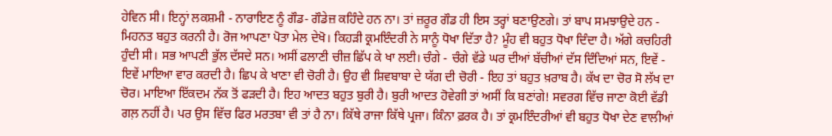ਹੇਵਿਨ ਸੀ। ਇਨ੍ਹਾਂ ਲਕਸ਼ਮੀ - ਨਾਰਾਇਣ ਨੂੰ ਗੌਡ- ਗੌਡੇਜ਼ ਕਹਿੰਦੇ ਹਨ ਨਾ। ਤਾਂ ਜ਼ਰੂਰ ਗੌਡ ਹੀ ਇਸ ਤਰ੍ਹਾਂ ਬਣਾਉਣਗੇ। ਤਾਂ ਬਾਪ ਸਮਝਾਉਦੇ ਹਨ - ਮਿਹਨਤ ਬਹੁਤ ਕਰਨੀ ਹੈ। ਰੋਜ ਆਪਣਾ ਪੋਤਾ ਮੇਲ ਦੇਖੋ। ਕਿਹੜੀ ਕ੍ਰਮਇੰਦਰੀ ਨੇ ਸਾਨੂੰ ਧੋਖਾ ਦਿੱਤਾ ਹੈ? ਮੂੰਹ ਵੀ ਬਹੁਤ ਧੋਖਾ ਦਿੰਦਾ ਹੈ। ਅੱਗੇ ਕਚਹਿਰੀ ਹੁੰਦੀ ਸੀ। ਸਭ ਆਪਣੀ ਭੁੱਲ ਦੱਸਦੇ ਸਨ। ਅਸੀਂ ਫਲਾਣੀ ਚੀਜ਼ ਛਿੱਪ ਕੇ ਖਾ ਲਈ। ਚੰਗੇ - ਚੰਗੇ ਵੱਡੇ ਘਰ ਦੀਆਂ ਬੱਚੀਆਂ ਦੱਸ ਦਿੰਦਿਆਂ ਸਨ, ਇਵੇਂ - ਇਵੇਂ ਮਾਇਆ ਵਾਰ ਕਰਦੀ ਹੈ। ਛਿਪ ਕੇ ਖਾਣਾ ਵੀ ਚੋਰੀ ਹੈ। ਉਹ ਵੀ ਸ਼ਿਵਬਾਬਾ ਦੇ ਯੱਗ ਦੀ ਚੋਰੀ - ਇਹ ਤਾਂ ਬਹੁਤ ਖ਼ਰਾਬ ਹੈ। ਕੱਖ ਦਾ ਚੋਰ ਸੋ ਲੱਖ ਦਾ ਚੋਰ। ਮਾਇਆ ਇੱਕਦਮ ਨੱਕ ਤੋਂ ਫੜਦੀ ਹੈ। ਇਹ ਆਦਤ ਬਹੁਤ ਬੁਰੀ ਹੈ। ਬੁਰੀ ਆਦਤ ਹੋਵੇਗੀ ਤਾਂ ਅਸੀਂ ਕਿ ਬਣਾਂਗੇ! ਸਵਰਗ ਵਿੱਚ ਜਾਣਾ ਕੋਈ ਵੱਡੀ ਗਲ਼ ਨਹੀਂ ਹੈ। ਪਰ ਉਸ ਵਿੱਚ ਫਿਰ ਮਰਤਬਾ ਵੀ ਤਾਂ ਹੈ ਨਾ। ਕਿੱਥੇ ਰਾਜਾ ਕਿੱਥੇ ਪ੍ਰਜਾ। ਕਿੰਨਾ ਫ਼ਰਕ ਹੈ। ਤਾਂ ਕ੍ਰਮਇੰਦਰੀਆਂ ਵੀ ਬਹੁਤ ਧੋਖਾ ਦੇਣ ਵਾਲੀਆਂ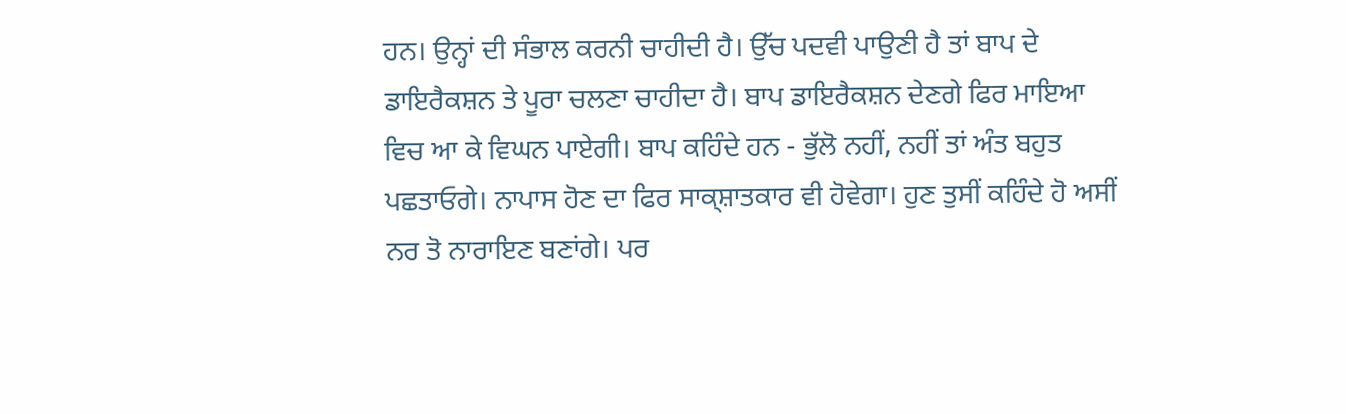ਹਨ। ਉਨ੍ਹਾਂ ਦੀ ਸੰਭਾਲ ਕਰਨੀ ਚਾਹੀਦੀ ਹੈ। ਉੱਚ ਪਦਵੀ ਪਾਉਣੀ ਹੈ ਤਾਂ ਬਾਪ ਦੇ ਡਾਇਰੈਕਸ਼ਨ ਤੇ ਪੂਰਾ ਚਲਣਾ ਚਾਹੀਦਾ ਹੈ। ਬਾਪ ਡਾਇਰੈਕਸ਼ਨ ਦੇਣਗੇ ਫਿਰ ਮਾਇਆ ਵਿਚ ਆ ਕੇ ਵਿਘਨ ਪਾਏਗੀ। ਬਾਪ ਕਹਿੰਦੇ ਹਨ - ਭੁੱਲੋ ਨਹੀਂ, ਨਹੀਂ ਤਾਂ ਅੰਤ ਬਹੁਤ ਪਛਤਾਓਗੇ। ਨਾਪਾਸ ਹੋਣ ਦਾ ਫਿਰ ਸਾਕ੍ਸ਼ਾਤਕਾਰ ਵੀ ਹੋਵੇਗਾ। ਹੁਣ ਤੁਸੀਂ ਕਹਿੰਦੇ ਹੋ ਅਸੀਂ ਨਰ ਤੋ ਨਾਰਾਇਣ ਬਣਾਂਗੇ। ਪਰ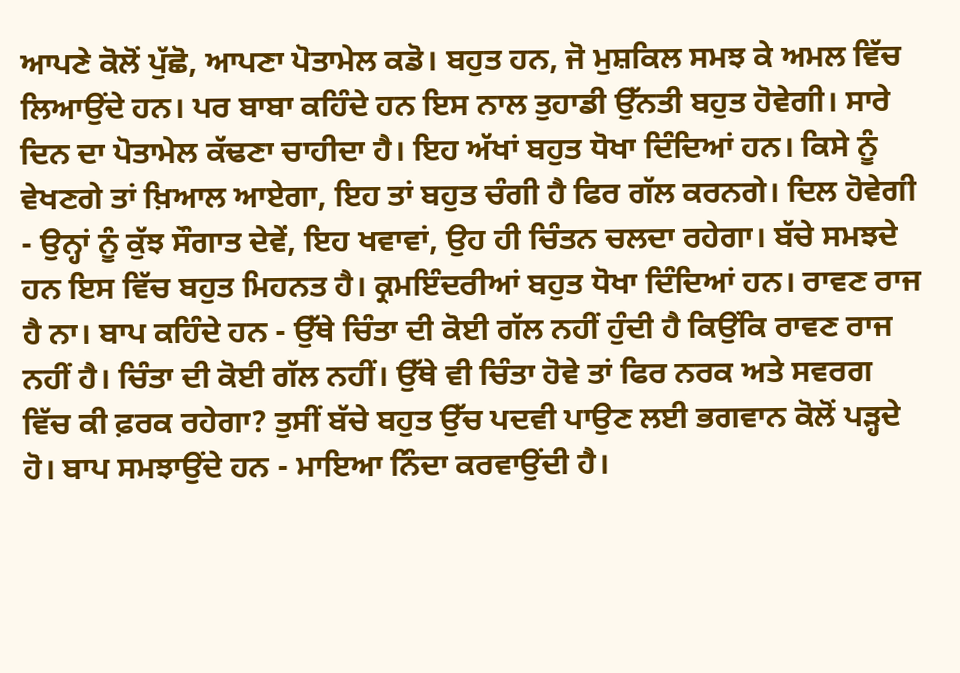ਆਪਣੇ ਕੋਲੋਂ ਪੁੱਛੋ, ਆਪਣਾ ਪੋਤਾਮੇਲ ਕਡੋ। ਬਹੁਤ ਹਨ, ਜੋ ਮੁਸ਼ਕਿਲ ਸਮਝ ਕੇ ਅਮਲ ਵਿੱਚ ਲਿਆਉਂਦੇ ਹਨ। ਪਰ ਬਾਬਾ ਕਹਿੰਦੇ ਹਨ ਇਸ ਨਾਲ ਤੁਹਾਡੀ ਉੱਨਤੀ ਬਹੁਤ ਹੋਵੇਗੀ। ਸਾਰੇ ਦਿਨ ਦਾ ਪੋਤਾਮੇਲ ਕੱਢਣਾ ਚਾਹੀਦਾ ਹੈ। ਇਹ ਅੱਖਾਂ ਬਹੁਤ ਧੋਖਾ ਦਿੰਦਿਆਂ ਹਨ। ਕਿਸੇ ਨੂੰ ਵੇਖਣਗੇ ਤਾਂ ਖ਼ਿਆਲ ਆਏਗਾ, ਇਹ ਤਾਂ ਬਹੁਤ ਚੰਗੀ ਹੈ ਫਿਰ ਗੱਲ ਕਰਨਗੇ। ਦਿਲ ਹੋਵੇਗੀ - ਉਨ੍ਹਾਂ ਨੂੰ ਕੁੱਝ ਸੌਗਾਤ ਦੇਵੇਂ, ਇਹ ਖਵਾਵਾਂ, ਉਹ ਹੀ ਚਿੰਤਨ ਚਲਦਾ ਰਹੇਗਾ। ਬੱਚੇ ਸਮਝਦੇ ਹਨ ਇਸ ਵਿੱਚ ਬਹੁਤ ਮਿਹਨਤ ਹੈ। ਕ੍ਰਮਇੰਦਰੀਆਂ ਬਹੁਤ ਧੋਖਾ ਦਿੰਦਿਆਂ ਹਨ। ਰਾਵਣ ਰਾਜ ਹੈ ਨਾ। ਬਾਪ ਕਹਿੰਦੇ ਹਨ - ਉੱਥੇ ਚਿੰਤਾ ਦੀ ਕੋਈ ਗੱਲ ਨਹੀਂ ਹੁੰਦੀ ਹੈ ਕਿਉਂਕਿ ਰਾਵਣ ਰਾਜ ਨਹੀਂ ਹੈ। ਚਿੰਤਾ ਦੀ ਕੋਈ ਗੱਲ ਨਹੀਂ। ਉੱਥੇ ਵੀ ਚਿੰਤਾ ਹੋਵੇ ਤਾਂ ਫਿਰ ਨਰਕ ਅਤੇ ਸਵਰਗ ਵਿੱਚ ਕੀ ਫ਼ਰਕ ਰਹੇਗਾ? ਤੁਸੀਂ ਬੱਚੇ ਬਹੁਤ ਉੱਚ ਪਦਵੀ ਪਾਉਣ ਲਈ ਭਗਵਾਨ ਕੋਲੋਂ ਪੜ੍ਹਦੇ ਹੋ। ਬਾਪ ਸਮਝਾਉਂਦੇ ਹਨ - ਮਾਇਆ ਨਿੰਦਾ ਕਰਵਾਉਂਦੀ ਹੈ।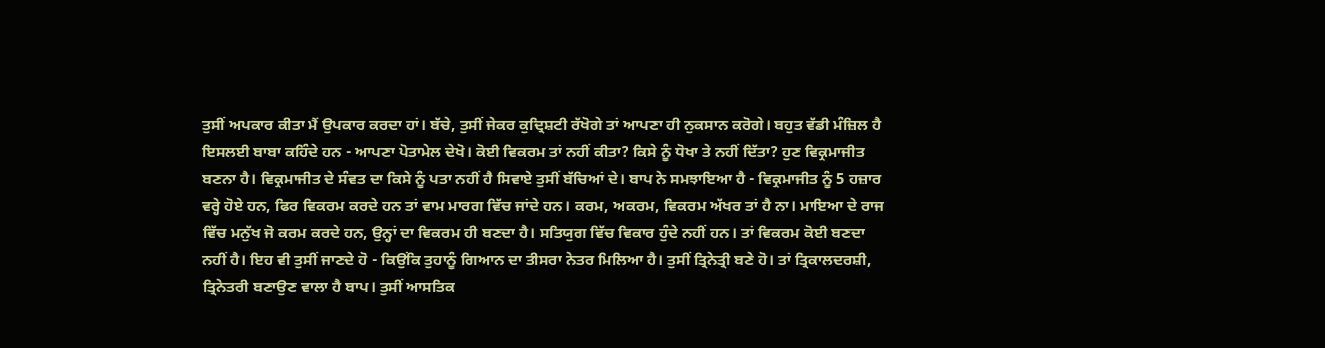ਤੁਸੀਂ ਅਪਕਾਰ ਕੀਤਾ ਮੈਂ ਉਪਕਾਰ ਕਰਦਾ ਹਾਂ। ਬੱਚੇ, ਤੁਸੀਂ ਜੇਕਰ ਕੁਦ੍ਰਿਸ਼ਟੀ ਰੱਖੋਗੇ ਤਾਂ ਆਪਣਾ ਹੀ ਨੁਕਸਾਨ ਕਰੋਗੇ। ਬਹੁਤ ਵੱਡੀ ਮੰਜ਼ਿਲ ਹੈ ਇਸਲਈ ਬਾਬਾ ਕਹਿੰਦੇ ਹਨ - ਆਪਣਾ ਪੋਤਾਮੇਲ ਦੇਖੋ। ਕੋਈ ਵਿਕਰਮ ਤਾਂ ਨਹੀਂ ਕੀਤਾ? ਕਿਸੇ ਨੂੰ ਧੋਖਾ ਤੇ ਨਹੀਂ ਦਿੱਤਾ? ਹੁਣ ਵਿਕ੍ਰਮਾਜੀਤ ਬਣਨਾ ਹੈ। ਵਿਕ੍ਰਮਾਜੀਤ ਦੇ ਸੰਵਤ ਦਾ ਕਿਸੇ ਨੂੰ ਪਤਾ ਨਹੀਂ ਹੈ ਸਿਵਾਏ ਤੁਸੀਂ ਬੱਚਿਆਂ ਦੇ। ਬਾਪ ਨੇ ਸਮਝਾਇਆ ਹੈ - ਵਿਕ੍ਰਮਾਜੀਤ ਨੂੰ 5 ਹਜ਼ਾਰ ਵਰ੍ਹੇ ਹੋਏ ਹਨ, ਫਿਰ ਵਿਕਰਮ ਕਰਦੇ ਹਨ ਤਾਂ ਵਾਮ ਮਾਰਗ ਵਿੱਚ ਜਾਂਦੇ ਹਨ। ਕਰਮ, ਅਕਰਮ, ਵਿਕਰਮ ਅੱਖਰ ਤਾਂ ਹੈ ਨਾ। ਮਾਇਆ ਦੇ ਰਾਜ ਵਿੱਚ ਮਨੁੱਖ ਜੋ ਕਰਮ ਕਰਦੇ ਹਨ, ਉਨ੍ਹਾਂ ਦਾ ਵਿਕਰਮ ਹੀ ਬਣਦਾ ਹੈ। ਸਤਿਯੁਗ ਵਿੱਚ ਵਿਕਾਰ ਹੁੰਦੇ ਨਹੀਂ ਹਨ। ਤਾਂ ਵਿਕਰਮ ਕੋਈ ਬਣਦਾ ਨਹੀਂ ਹੈ। ਇਹ ਵੀ ਤੁਸੀਂ ਜਾਣਦੇ ਹੋ - ਕਿਉਂਕਿ ਤੁਹਾਨੂੰ ਗਿਆਨ ਦਾ ਤੀਸਰਾ ਨੇਤਰ ਮਿਲਿਆ ਹੈ। ਤੁਸੀਂ ਤ੍ਰਿਨੇਤ੍ਰੀ ਬਣੇ ਹੋ। ਤਾਂ ਤ੍ਰਿਕਾਲਦਰਸ਼ੀ, ਤ੍ਰਿਨੇਤਰੀ ਬਣਾਉਣ ਵਾਲਾ ਹੈ ਬਾਪ। ਤੁਸੀਂ ਆਸਤਿਕ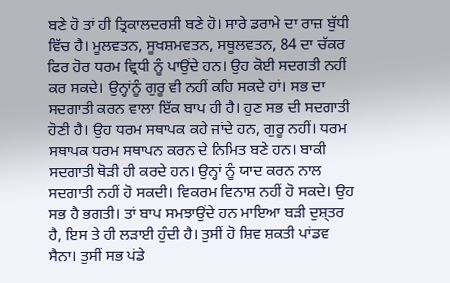ਬਣੇ ਹੋ ਤਾਂ ਹੀ ਤ੍ਰਿਕਾਲਦਰਸ਼ੀ ਬਣੇ ਹੋ। ਸਾਰੇ ਡਰਾਮੇ ਦਾ ਰਾਜ਼ ਬੁੱਧੀ ਵਿੱਚ ਹੈ। ਮੂਲਵਤਨ, ਸੂਖਸ਼ਮਵਤਨ, ਸਥੂਲਵਤਨ, 84 ਦਾ ਚੱਕਰ ਫਿਰ ਹੋਰ ਧਰਮ ਵ੍ਰਿਧੀ ਨੂੰ ਪਾਉਂਦੇ ਹਨ। ਉਹ ਕੋਈ ਸਦਗਤੀ ਨਹੀਂ ਕਰ ਸਕਦੇ। ਉਨ੍ਹਾਂਨੂੰ ਗੁਰੂ ਵੀ ਨਹੀਂ ਕਹਿ ਸਕਦੇ ਹਾਂ। ਸਭ ਦਾ ਸਦਗਾਤੀ ਕਰਨ ਵਾਲਾ ਇੱਕ ਬਾਪ ਹੀ ਹੈ। ਹੁਣ ਸਭ ਦੀ ਸਦਗਾਤੀ ਹੋਣੀ ਹੈ। ਉਹ ਧਰਮ ਸਥਾਪਕ ਕਹੇ ਜਾਂਦੇ ਹਨ, ਗੁਰੂ ਨਹੀਂ। ਧਰਮ ਸਥਾਪਕ ਧਰਮ ਸਥਾਪਨ ਕਰਨ ਦੇ ਨਿਮਿਤ ਬਣੇ ਹਨ। ਬਾਕੀ ਸਦਗਾਤੀ ਥੋੜੀ ਹੀ ਕਰਦੇ ਹਨ। ਉਨ੍ਹਾਂ ਨੂੰ ਯਾਦ ਕਰਨ ਨਾਲ ਸਦਗਾਤੀ ਨਹੀਂ ਹੋ ਸਕਦੀ। ਵਿਕਰਮ ਵਿਨਾਸ਼ ਨਹੀਂ ਹੋ ਸਕਦੇ। ਉਹ ਸਭ ਹੈ ਭਗਤੀ। ਤਾਂ ਬਾਪ ਸਮਝਾਉਂਦੇ ਹਨ ਮਾਇਆ ਬੜੀ ਦੁਸ਼੍ਤਰ ਹੈ, ਇਸ ਤੇ ਹੀ ਲੜਾਈ ਹੁੰਦੀ ਹੈ। ਤੁਸੀਂ ਹੋ ਸ਼ਿਵ ਸ਼ਕਤੀ ਪਾਂਡਵ ਸੈਨਾ। ਤੁਸੀਂ ਸਭ ਪਂਡੇ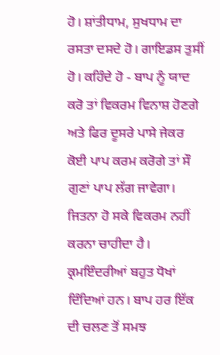ਹੋ। ਸ਼ਾਂਤੀਧਾਮ, ਸੁਖਧਾਮ ਦਾ ਰਸਤਾ ਦਸਦੇ ਹੋ। ਗਾਇਡਸ ਤੁਸੀਂ ਹੋ। ਕਹਿੰਦੇ ਹੋ - ਬਾਪ ਨੂੰ ਯਾਦ ਕਰੋ ਤਾਂ ਵਿਕਰਮ ਵਿਨਾਸ਼ ਹੋਣਗੇ ਅਤੇ ਫਿਰ ਦੂਸਰੇ ਪਾਸੇ ਜੇਕਰ ਕੋਈ ਪਾਪ ਕਰਮ ਕਰੋਗੇ ਤਾਂ ਸੌ ਗੁਣਾਂ ਪਾਪ ਲੱਗ ਜਾਵੇਗਾ। ਜਿਤਨਾ ਹੋ ਸਕੇ ਵਿਕਰਮ ਨਹੀਂ ਕਰਨਾ ਚਾਹੀਦਾ ਹੈ। ਕ੍ਰਮਇੰਦਰੀਆਂ ਬਹੁਤ ਧੋਖਾਂ ਦਿੰਦਿਆਂ ਹਨ। ਬਾਪ ਹਰ ਇੱਕ ਦੀ ਚਲਣ ਤੋਂ ਸਮਝ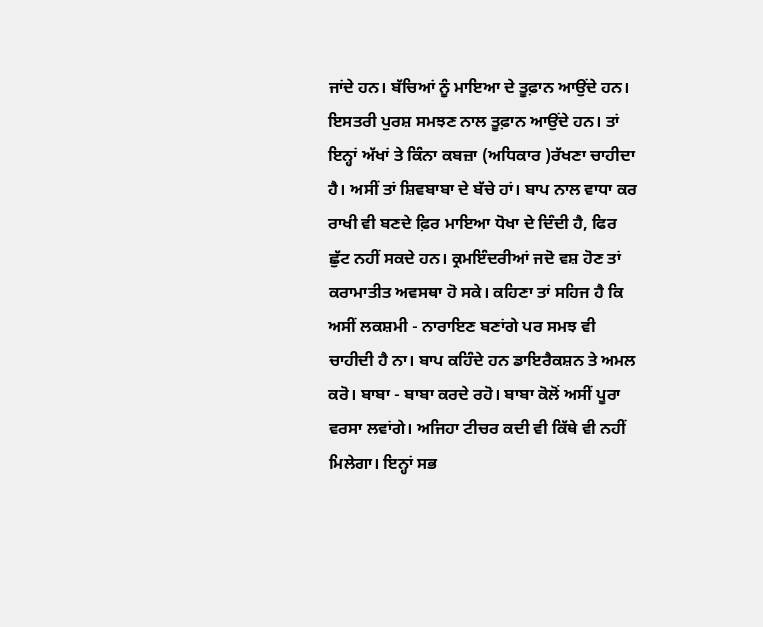ਜਾਂਦੇ ਹਨ। ਬੱਚਿਆਂ ਨੂੰ ਮਾਇਆ ਦੇ ਤੂਫ਼ਾਨ ਆਉਂਦੇ ਹਨ। ਇਸਤਰੀ ਪੁਰਸ਼ ਸਮਝਣ ਨਾਲ ਤੂਫ਼ਾਨ ਆਉਂਦੇ ਹਨ। ਤਾਂ ਇਨ੍ਹਾਂ ਅੱਖਾਂ ਤੇ ਕਿੰਨਾ ਕਬਜ਼ਾ (ਅਧਿਕਾਰ )ਰੱਖਣਾ ਚਾਹੀਦਾ ਹੈ। ਅਸੀਂ ਤਾਂ ਸ਼ਿਵਬਾਬਾ ਦੇ ਬੱਚੇ ਹਾਂ। ਬਾਪ ਨਾਲ ਵਾਧਾ ਕਰ ਰਾਖੀ ਵੀ ਬਣਦੇ ਫ਼ਿਰ ਮਾਇਆ ਧੋਖਾ ਦੇ ਦਿੰਦੀ ਹੈ, ਫਿਰ ਛੁੱਟ ਨਹੀਂ ਸਕਦੇ ਹਨ। ਕ੍ਰਮਇੰਦਰੀਆਂ ਜਦੋ ਵਸ਼ ਹੋਣ ਤਾਂ ਕਰਾਮਾਤੀਤ ਅਵਸਥਾ ਹੋ ਸਕੇ। ਕਹਿਣਾ ਤਾਂ ਸਹਿਜ ਹੈ ਕਿ ਅਸੀਂ ਲਕਸ਼ਮੀ - ਨਾਰਾਇਣ ਬਣਾਂਗੇ ਪਰ ਸਮਝ ਵੀ ਚਾਹੀਦੀ ਹੈ ਨਾ। ਬਾਪ ਕਹਿੰਦੇ ਹਨ ਡਾਇਰੈਕਸ਼ਨ ਤੇ ਅਮਲ ਕਰੋ। ਬਾਬਾ - ਬਾਬਾ ਕਰਦੇ ਰਹੋ। ਬਾਬਾ ਕੋਲੋਂ ਅਸੀਂ ਪੂਰਾ ਵਰਸਾ ਲਵਾਂਗੇ। ਅਜਿਹਾ ਟੀਚਰ ਕਦੀ ਵੀ ਕਿੱਥੇ ਵੀ ਨਹੀਂ ਮਿਲੇਗਾ। ਇਨ੍ਹਾਂ ਸਭ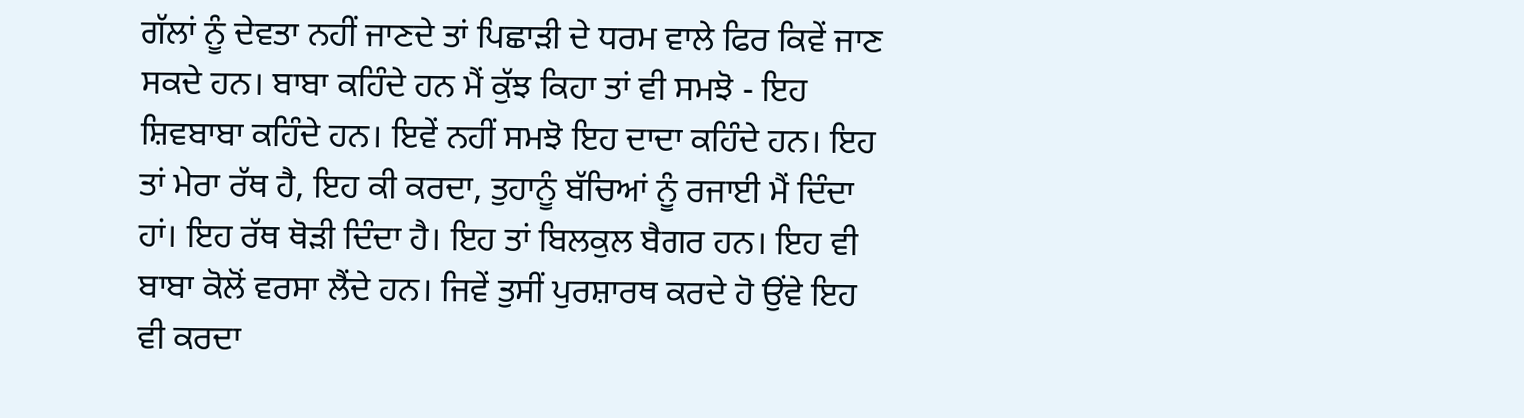ਗੱਲਾਂ ਨੂੰ ਦੇਵਤਾ ਨਹੀਂ ਜਾਣਦੇ ਤਾਂ ਪਿਛਾੜੀ ਦੇ ਧਰਮ ਵਾਲੇ ਫਿਰ ਕਿਵੇਂ ਜਾਣ ਸਕਦੇ ਹਨ। ਬਾਬਾ ਕਹਿੰਦੇ ਹਨ ਮੈਂ ਕੁੱਝ ਕਿਹਾ ਤਾਂ ਵੀ ਸਮਝੋ - ਇਹ ਸ਼ਿਵਬਾਬਾ ਕਹਿੰਦੇ ਹਨ। ਇਵੇਂ ਨਹੀਂ ਸਮਝੋ ਇਹ ਦਾਦਾ ਕਹਿੰਦੇ ਹਨ। ਇਹ ਤਾਂ ਮੇਰਾ ਰੱਥ ਹੈ, ਇਹ ਕੀ ਕਰਦਾ, ਤੁਹਾਨੂੰ ਬੱਚਿਆਂ ਨੂੰ ਰਜਾਈ ਮੈਂ ਦਿੰਦਾ ਹਾਂ। ਇਹ ਰੱਥ ਥੋੜੀ ਦਿੰਦਾ ਹੈ। ਇਹ ਤਾਂ ਬਿਲਕੁਲ ਬੈਗਰ ਹਨ। ਇਹ ਵੀ ਬਾਬਾ ਕੋਲੋਂ ਵਰਸਾ ਲੈਂਦੇ ਹਨ। ਜਿਵੇਂ ਤੁਸੀਂ ਪੁਰਸ਼ਾਰਥ ਕਰਦੇ ਹੋ ਉਂਵੇ ਇਹ ਵੀ ਕਰਦਾ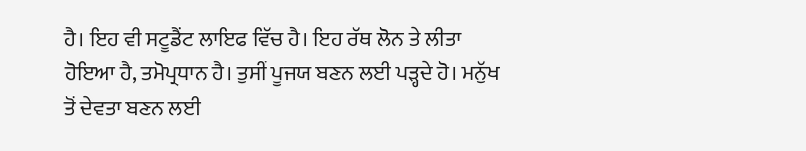ਹੈ। ਇਹ ਵੀ ਸਟੂਡੈਂਟ ਲਾਇਫ ਵਿੱਚ ਹੈ। ਇਹ ਰੱਥ ਲੋਨ ਤੇ ਲੀਤਾ ਹੋਇਆ ਹੈ, ਤਮੋਪ੍ਰਧਾਨ ਹੈ। ਤੁਸੀਂ ਪੂਜਯ ਬਣਨ ਲਈ ਪੜ੍ਹਦੇ ਹੋ। ਮਨੁੱਖ ਤੋਂ ਦੇਵਤਾ ਬਣਨ ਲਈ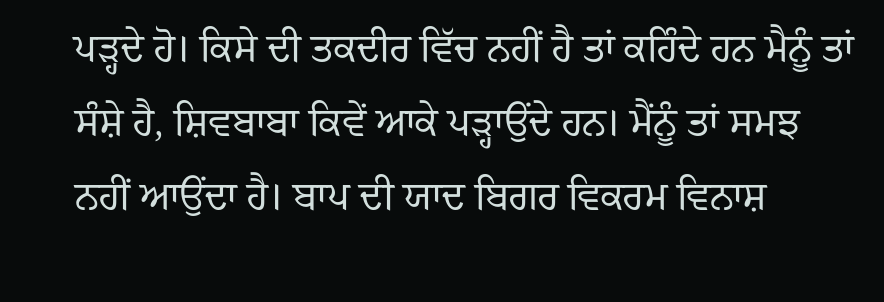ਪੜ੍ਹਦੇ ਹੋ। ਕਿਸੇ ਦੀ ਤਕਦੀਰ ਵਿੱਚ ਨਹੀਂ ਹੈ ਤਾਂ ਕਹਿੰਦੇ ਹਨ ਮੈਨੂੰ ਤਾਂ ਸੰਸ਼ੇ ਹੈ, ਸ਼ਿਵਬਾਬਾ ਕਿਵੇਂ ਆਕੇ ਪੜ੍ਹਾਉਂਦੇ ਹਨ। ਮੈਂਨੂੰ ਤਾਂ ਸਮਝ ਨਹੀਂ ਆਉਂਦਾ ਹੈ। ਬਾਪ ਦੀ ਯਾਦ ਬਿਗਰ ਵਿਕਰਮ ਵਿਨਾਸ਼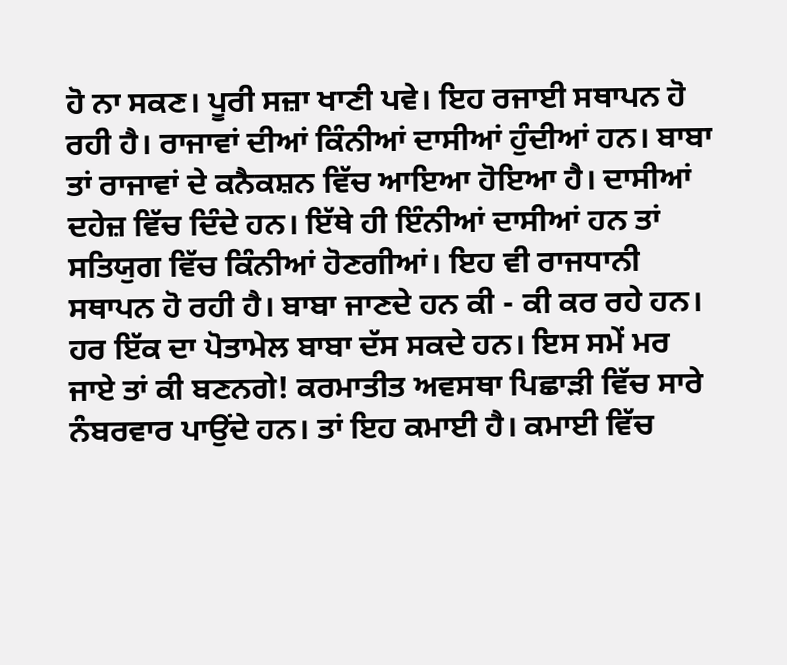ਹੋ ਨਾ ਸਕਣ। ਪੂਰੀ ਸਜ਼ਾ ਖਾਣੀ ਪਵੇ। ਇਹ ਰਜਾਈ ਸਥਾਪਨ ਹੋ ਰਹੀ ਹੈ। ਰਾਜਾਵਾਂ ਦੀਆਂ ਕਿੰਨੀਆਂ ਦਾਸੀਆਂ ਹੁੰਦੀਆਂ ਹਨ। ਬਾਬਾ ਤਾਂ ਰਾਜਾਵਾਂ ਦੇ ਕਨੈਕਸ਼ਨ ਵਿੱਚ ਆਇਆ ਹੋਇਆ ਹੈ। ਦਾਸੀਆਂ ਦਹੇਜ਼ ਵਿੱਚ ਦਿੰਦੇ ਹਨ। ਇੱਥੇ ਹੀ ਇੰਨੀਆਂ ਦਾਸੀਆਂ ਹਨ ਤਾਂ ਸਤਿਯੁਗ ਵਿੱਚ ਕਿੰਨੀਆਂ ਹੋਣਗੀਆਂ। ਇਹ ਵੀ ਰਾਜਧਾਨੀ ਸਥਾਪਨ ਹੋ ਰਹੀ ਹੈ। ਬਾਬਾ ਜਾਣਦੇ ਹਨ ਕੀ - ਕੀ ਕਰ ਰਹੇ ਹਨ। ਹਰ ਇੱਕ ਦਾ ਪੋਤਾਮੇਲ ਬਾਬਾ ਦੱਸ ਸਕਦੇ ਹਨ। ਇਸ ਸਮੇਂ ਮਰ ਜਾਏ ਤਾਂ ਕੀ ਬਣਨਗੇ! ਕਰਮਾਤੀਤ ਅਵਸਥਾ ਪਿਛਾੜੀ ਵਿੱਚ ਸਾਰੇ ਨੰਬਰਵਾਰ ਪਾਉਂਦੇ ਹਨ। ਤਾਂ ਇਹ ਕਮਾਈ ਹੈ। ਕਮਾਈ ਵਿੱਚ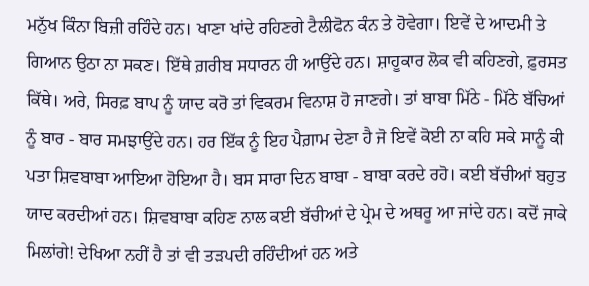ਮਨੁੱਖ ਕਿੰਨਾ ਬਿਜ਼ੀ ਰਹਿੰਦੇ ਹਨ। ਖਾਣਾ ਖਾਂਦੇ ਰਹਿਣਗੇ ਟੈਲੀਫੋਨ ਕੰਨ ਤੇ ਹੋਵੇਗਾ। ਇਵੇਂ ਦੇ ਆਦਮੀ ਤੇ ਗਿਆਨ ਉਠਾ ਨਾ ਸਕਣ। ਇੱਥੇ ਗ਼ਰੀਬ ਸਧਾਰਨ ਹੀ ਆਉਂਦੇ ਹਨ। ਸ਼ਾਹੂਕਾਰ ਲੋਕ ਵੀ ਕਹਿਣਗੇ, ਫ਼ੁਰਸਤ ਕਿੱਥੇ। ਅਰੇ, ਸਿਰਫ਼ ਬਾਪ ਨੂੰ ਯਾਦ ਕਰੋ ਤਾਂ ਵਿਕਰਮ ਵਿਨਾਸ਼ ਹੋ ਜਾਣਗੇ। ਤਾਂ ਬਾਬਾ ਮਿੱਠੇ - ਮਿੱਠੇ ਬੱਚਿਆਂ ਨੂੰ ਬਾਰ - ਬਾਰ ਸਮਝਾਉਂਦੇ ਹਨ। ਹਰ ਇੱਕ ਨੂੰ ਇਹ ਪੈਗ਼ਾਮ ਦੇਣਾ ਹੈ ਜੋ ਇਵੇਂ ਕੋਈ ਨਾ ਕਹਿ ਸਕੇ ਸਾਨੂੰ ਕੀ ਪਤਾ ਸ਼ਿਵਬਾਬਾ ਆਇਆ ਹੋਇਆ ਹੈ। ਬਸ ਸਾਰਾ ਦਿਨ ਬਾਬਾ - ਬਾਬਾ ਕਰਦੇ ਰਹੋ। ਕਈ ਬੱਚੀਆਂ ਬਹੁਤ ਯਾਦ ਕਰਦੀਆਂ ਹਨ। ਸ਼ਿਵਬਾਬਾ ਕਹਿਣ ਨਾਲ ਕਈ ਬੱਚੀਆਂ ਦੇ ਪ੍ਰੇਮ ਦੇ ਅਥਰੂ ਆ ਜਾਂਦੇ ਹਨ। ਕਦੋਂ ਜਾਕੇ ਮਿਲਾਂਗੇ! ਦੇਖਿਆ ਨਹੀਂ ਹੈ ਤਾਂ ਵੀ ਤੜਪਦੀ ਰਹਿੰਦੀਆਂ ਹਨ ਅਤੇ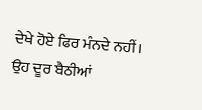ਦੇਖੇ ਹੋਏ ਫਿਰ ਮੰਨਦੇ ਨਹੀਂ। ਉਹ ਦੂਰ ਬੈਠੀਆਂ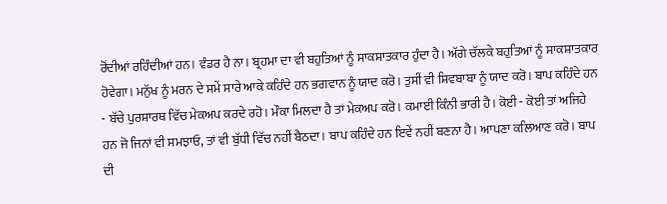ਰੋਂਦੀਆਂ ਰਹਿੰਦੀਆਂ ਹਨ। ਵੰਡਰ ਹੈ ਨਾ। ਬ੍ਰਹਮਾ ਦਾ ਵੀ ਬਹੁਤਿਆਂ ਨੂੰ ਸਾਕਸ਼ਾਤਕਾਰ ਹੁੰਦਾ ਹੈ। ਅੱਗੇ ਚੱਲਕੇ ਬਹੁਤਿਆਂ ਨੂੰ ਸਾਕਸ਼ਾਤਕਾਰ ਹੋਵੇਗਾ। ਮਨੁੱਖ ਨੂੰ ਮਰਨ ਦੇ ਸਮੇਂ ਸਾਰੇ ਆਕੇ ਕਹਿੰਦੇ ਹਨ ਭਗਵਾਨ ਨੂੰ ਯਾਦ ਕਰੋ। ਤੁਸੀਂ ਵੀ ਸ਼ਿਵਬਾਬਾ ਨੂੰ ਯਾਦ ਕਰੋ। ਬਾਪ ਕਹਿੰਦੇ ਹਨ - ਬੱਚੇ ਪੁਰਸ਼ਾਰਥ ਵਿੱਚ ਮੇਕਅਪ ਕਰਦੇ ਰਹੋ। ਮੌਕਾ ਮਿਲਦਾ ਹੈ ਤਾਂ ਮੇਕਅਪ ਕਰੋ। ਕਮਾਈ ਕਿੰਨੀ ਭਾਰੀ ਹੈ। ਕੋਈ - ਕੋਈ ਤਾਂ ਅਜਿਹੇ ਹਨ ਜੋ ਜਿਨਾਂ ਵੀ ਸਮਝਾਓ, ਤਾਂ ਵੀ ਬੁੱਧੀ ਵਿੱਚ ਨਹੀਂ ਬੈਠਦਾ। ਬਾਪ ਕਹਿੰਦੇ ਹਨ ਇਵੇਂ ਨਹੀਂ ਬਣਨਾ ਹੈ। ਆਪਣਾ ਕਲਿਆਣ ਕਰੋ। ਬਾਪ ਦੀ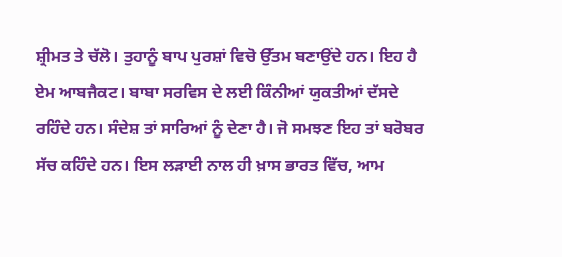ਸ਼੍ਰੀਮਤ ਤੇ ਚੱਲੋ। ਤੁਹਾਨੂੰ ਬਾਪ ਪੁਰਸ਼ਾਂ ਵਿਚੋ ਉੱਤਮ ਬਣਾਉਂਦੇ ਹਨ। ਇਹ ਹੈ ਏਮ ਆਬਜੈਕਟ। ਬਾਬਾ ਸਰਵਿਸ ਦੇ ਲਈ ਕਿੰਨੀਆਂ ਯੁਕਤੀਆਂ ਦੱਸਦੇ ਰਹਿੰਦੇ ਹਨ। ਸੰਦੇਸ਼ ਤਾਂ ਸਾਰਿਆਂ ਨੂੰ ਦੇਣਾ ਹੈ। ਜੋ ਸਮਝਣ ਇਹ ਤਾਂ ਬਰੋਬਰ ਸੱਚ ਕਹਿੰਦੇ ਹਨ। ਇਸ ਲੜਾਈ ਨਾਲ ਹੀ ਖ਼ਾਸ ਭਾਰਤ ਵਿੱਚ, ਆਮ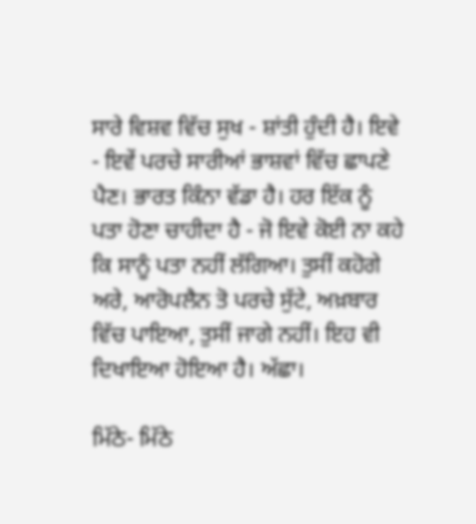ਸਾਰੇ ਵਿਸ਼ਵ ਵਿੱਚ ਸੁਖ - ਸ਼ਾਂਤੀ ਹੁੰਦੀ ਹੈ। ਇਵੇ - ਇਵੇਂ ਪਰਚੇ ਸਾਰੀਆਂ ਭਾਸ਼ਵਾਂ ਵਿੱਚ ਛਾਪਣੇ ਪੈਣ। ਭਾਰਤ ਕਿੰਨਾ ਵੱਡਾ ਹੈ। ਹਰ ਇੱਕ ਨੂੰ ਪਤਾ ਹੋਣਾ ਚਾਹੀਦਾ ਹੈ - ਜੋ ਇਵੇ ਕੋਈ ਨਾ ਕਹੇ ਕਿ ਸਾਨੂੰ ਪਤਾ ਨਹੀਂ ਲੱਗਿਆ। ਤੁਸੀਂ ਕਹੋਗੇ ਅਰੇ, ਆਰੋਪਲੈਨ ਤੋ ਪਰਚੇ ਸੁੱਟੇ, ਅਖ਼ਬਾਰ ਵਿੱਚ ਪਾਇਆ, ਤੁਸੀਂ ਜਾਗੇ ਨਹੀਂ। ਇਹ ਵੀ ਦਿਖਾਇਆ ਹੋਇਆ ਹੈ। ਅੱਛਾ।

ਮਿੱਠੇ- ਮਿੱਠੇ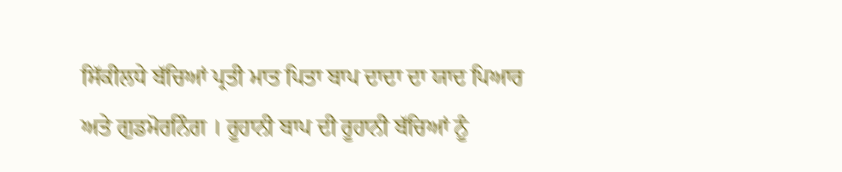ਸਿੱਕੀਲਧੇ ਬੱਚਿਆਂ ਪ੍ਰਤੀ ਮਾਤ ਪਿਤਾ ਬਾਪ ਦਾਦਾ ਦਾ ਯਾਦ ਪਿਆਰ ਅਤੇ ਗੁਡਮੋਰਨਿੰਗ । ਰੂਹਾਨੀ ਬਾਪ ਦੀ ਰੂਹਾਨੀ ਬੱਚਿਆਂ ਨੂੰ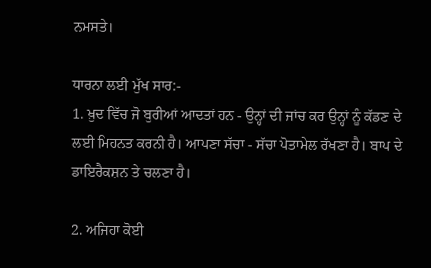ਨਮਸਤੇ।

ਧਾਰਨਾ ਲਈ ਮੁੱਖ ਸਾਰ:-
1. ਖ਼ੁਦ ਵਿੱਚ ਜੋ ਬੁਰੀਆਂ ਆਦਤਾਂ ਹਨ - ਉਨ੍ਹਾਂ ਦੀ ਜਾਂਚ ਕਰ ਉਨ੍ਹਾਂ ਨੂੰ ਕੱਡਣ ਦੇ ਲਈ ਮਿਹਨਤ ਕਰਨੀ ਹੈ। ਆਪਣਾ ਸੱਚਾ - ਸੱਚਾ ਪੋਤਾਮੇਲ ਰੱਖਣਾ ਹੈ। ਬਾਪ ਦੇ ਡਾਇਰੈਕਸ਼ਨ ਤੇ ਚਲਣਾ ਹੈ।

2. ਅਜਿਹਾ ਕੋਈ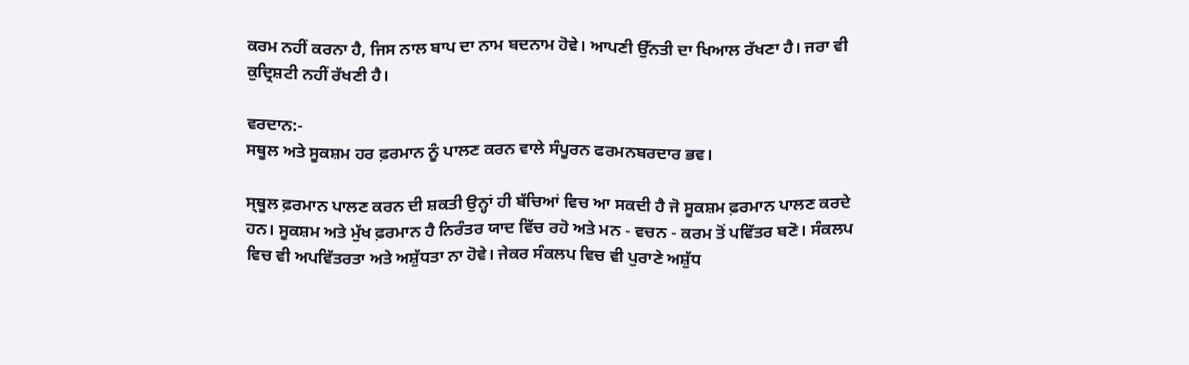ਕਰਮ ਨਹੀਂ ਕਰਨਾ ਹੈ, ਜਿਸ ਨਾਲ ਬਾਪ ਦਾ ਨਾਮ ਬਦਨਾਮ ਹੋਵੇ। ਆਪਣੀ ਉੱਨਤੀ ਦਾ ਖਿਆਲ ਰੱਖਣਾ ਹੈ। ਜਰਾ ਵੀ ਕੁਦ੍ਰਿਸ਼ਟੀ ਨਹੀਂ ਰੱਖਣੀ ਹੈ।

ਵਰਦਾਨ:-
ਸਥੂਲ ਅਤੇ ਸੂਕਸ਼ਮ ਹਰ ਫ਼ਰਮਾਨ ਨੂੰ ਪਾਲਣ ਕਰਨ ਵਾਲੇ ਸੰਪੂਰਨ ਫਰਮਨਬਰਦਾਰ ਭਵ।

ਸ੍ਥੂਲ ਫ਼ਰਮਾਨ ਪਾਲਣ ਕਰਨ ਦੀ ਸ਼ਕਤੀ ਉਨ੍ਹਾਂ ਹੀ ਬੱਚਿਆਂ ਵਿਚ ਆ ਸਕਦੀ ਹੈ ਜੋ ਸੂਕਸ਼ਮ ਫ਼ਰਮਾਨ ਪਾਲਣ ਕਰਦੇ ਹਨ। ਸੂਕਸ਼ਮ ਅਤੇ ਮੁੱਖ ਫ਼ਰਮਾਨ ਹੈ ਨਿਰੰਤਰ ਯਾਦ ਵਿੱਚ ਰਹੋ ਅਤੇ ਮਨ - ਵਚਨ - ਕਰਮ ਤੋਂ ਪਵਿੱਤਰ ਬਣੋ। ਸੰਕਲਪ ਵਿਚ ਵੀ ਅਪਵਿੱਤਰਤਾ ਅਤੇ ਅਸ਼ੁੱਧਤਾ ਨਾ ਹੋਵੇ। ਜੇਕਰ ਸੰਕਲਪ ਵਿਚ ਵੀ ਪੁਰਾਣੇ ਅਸ਼ੁੱਧ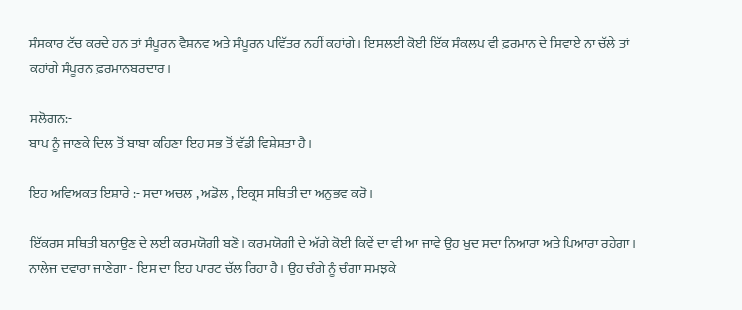ਸੰਸਕਾਰ ਟੱਚ ਕਰਦੇ ਹਨ ਤਾਂ ਸੰਪੂਰਨ ਵੈਸ਼ਨਵ ਅਤੇ ਸੰਪੂਰਨ ਪਵਿੱਤਰ ਨਹੀਂ ਕਹਾਂਗੇ। ਇਸਲਈ ਕੋਈ ਇੱਕ ਸੰਕਲਪ ਵੀ ਫ਼ਰਮਾਨ ਦੇ ਸਿਵਾਏ ਨਾ ਚੱਲੇ ਤਾਂ ਕਹਾਂਗੇ ਸੰਪੂਰਨ ਫ਼ਰਮਾਨਬਰਦਾਰ।

ਸਲੋਗਨ:-
ਬਾਪ ਨੂੰ ਜਾਣਕੇ ਦਿਲ ਤੋਂ ਬਾਬਾ ਕਹਿਣਾ ਇਹ ਸਭ ਤੋਂ ਵੱਡੀ ਵਿਸ਼ੇਸ਼ਤਾ ਹੈ।

ਇਹ ਅਵਿਅਕਤ ਇਸ਼ਾਰੇ :- ਸਦਾ ਅਚਲ , ਅਡੋਲ , ਇਕ੍ਰਸ ਸਥਿਤੀ ਦਾ ਅਨੁਭਵ ਕਰੋ।

ਇੱਕਰਸ ਸਥਿਤੀ ਬਨਾਉਣ ਦੇ ਲਈ ਕਰਮਯੋਗੀ ਬਣੋ। ਕਰਮਯੋਗੀ ਦੇ ਅੱਗੇ ਕੋਈ ਕਿਵੇਂ ਦਾ ਵੀ ਆ ਜਾਵੇ ਉਹ ਖੁਦ ਸਦਾ ਨਿਆਰਾ ਅਤੇ ਪਿਆਰਾ ਰਹੇਗਾ। ਨਾਲੇਜ ਦਵਾਰਾ ਜਾਣੇਗਾ - ਇਸ ਦਾ ਇਹ ਪਾਰਟ ਚੱਲ ਰਿਹਾ ਹੈ। ਉਹ ਚੰਗੇ ਨੂੰ ਚੰਗਾ ਸਮਝਕੇ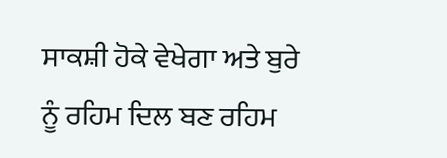ਸਾਕਸ਼ੀ ਹੋਕੇ ਵੇਖੇਗਾ ਅਤੇ ਬੁਰੇ ਨੂੰ ਰਹਿਮ ਦਿਲ ਬਣ ਰਹਿਮ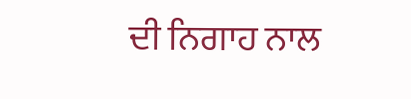ਦੀ ਨਿਗਾਹ ਨਾਲ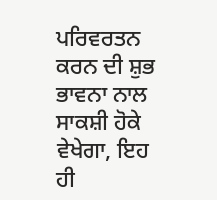ਪਰਿਵਰਤਨ ਕਰਨ ਦੀ ਸ਼ੁਭ ਭਾਵਨਾ ਨਾਲ ਸਾਕਸ਼ੀ ਹੋਕੇ ਵੇਖੇਗਾ, ਇਹ ਹੀ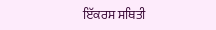ਇੱਕਰਸ ਸਥਿਤੀ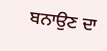ਬਨਾਉਣ ਦਾ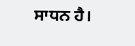ਸਾਧਨ ਹੈ।